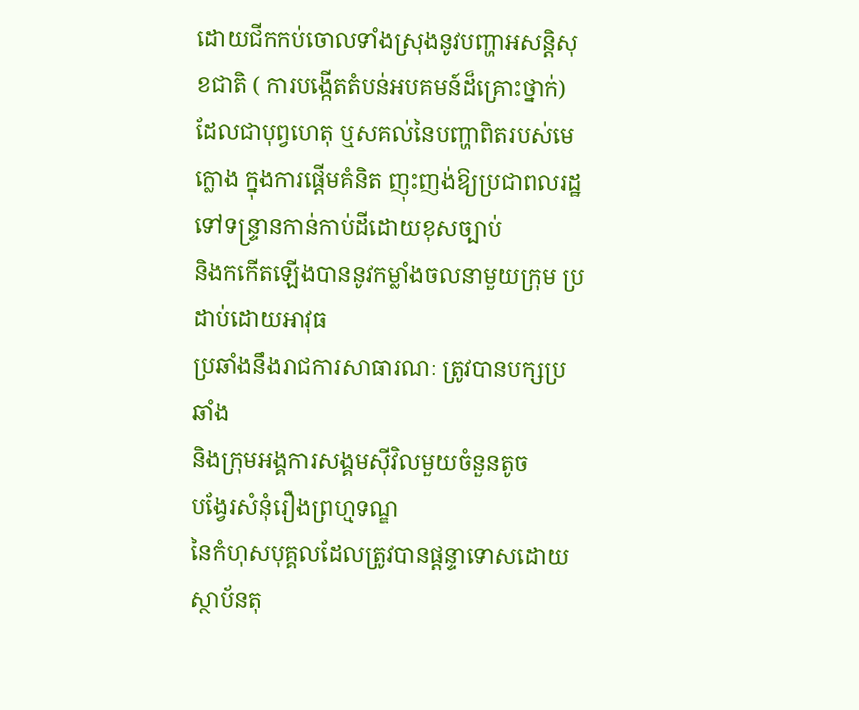ដោយជីកកប់ចោលទាំងស្រុងនូវបញ្ហាអសន្តិសុខជាតិ ( ការបង្កើតតំបន់អបគមន៍ដ៏គ្រោះថ្នាក់) ដែលជាបុព្វហេតុ ឬសគល់នៃបញ្ហាពិតរបស់មេក្លោង ក្នុងការផ្តើមគំនិត ញុះញង់ឱ្យប្រជាពលរដ្ឋទៅទន្រ្ទានកាន់កាប់ដីដោយខុសច្បាប់
និងកកើតឡើងបាននូវកម្លាំងចលនាមួយក្រុម ប្រដាប់ដោយអាវុធ
ប្រឆាំងនឹងរាជការសាធារណៈ ត្រូវបានបក្សប្រឆាំង
និងក្រុមអង្គការសង្គមស៊ីវិលមួយចំនួនតូច
បង្វែរសំនុំរឿងព្រហ្មទណ្ឌ
នៃកំហុសបុគ្គលដែលត្រូវបានផ្តន្ទាទោសដោយស្ថាប័នតុ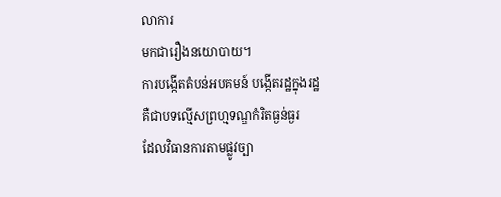លាការ
មកជារឿងនយោបាយ។
ការបង្កើតតំបន់អបគមន៍ បង្កើតរដ្ឋក្នុងរដ្ឋ
គឺជាបទល្មើសព្រហ្មទណ្ឌកំរិតធ្ងន់ធ្ងរ
ដែលវិធានការតាមផ្លូវច្បា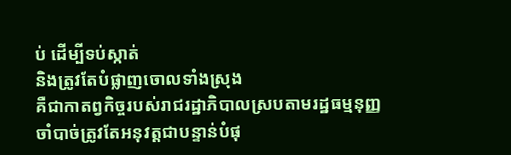ប់ ដើម្បីទប់ស្កាត់
និងត្រូវតែបំផ្លាញចោលទាំងស្រុង
គឺជាកាតព្វកិច្ចរបស់រាជរដ្ឋាភិបាលស្របតាមរដ្ឋធម្មនុញ្ញ
ចាំបាច់ត្រូវតែអនុវត្តជាបន្ទាន់បំផុ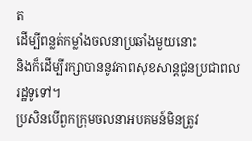ត
ដើម្បីពន្លត់កម្លាំងចលនាប្រឆាំងមួយនោះ
និងក៏ដើម្បីរក្សាបាននូវភាពសុខសាន្តជូនប្រជាពលរដ្ឋទូទៅ។
ប្រសិនបើពួកក្រុមចលនាអបគមន៍មិនត្រូវ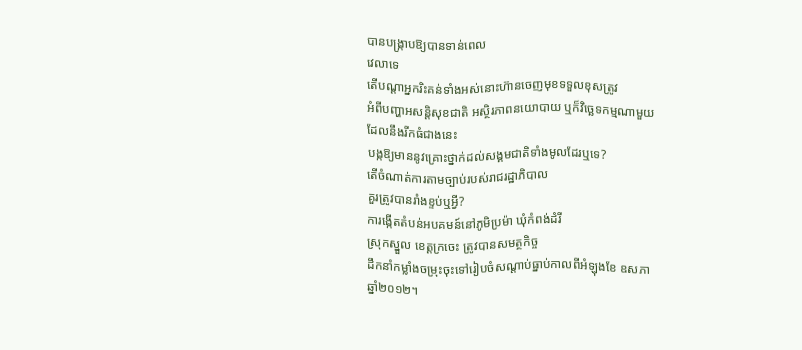បានបង្ក្រាបឱ្យបានទាន់ពេល
វេលាទេ
តើបណ្តាអ្នករិះគន់ទាំងអស់នោះហ៊ានចេញមុខទទួលខុសត្រូវ
អំពីបញ្ហាអសន្តិសុខជាតិ អស្ថិរភាពនយោបាយ ឬក៏វិច្ឆេទកម្មណាមួយ
ដែលនឹងរីកធំជាងនេះ
បង្កឱ្យមាននូវគ្រោះថ្នាក់ដល់សង្គមជាតិទាំងមូលដែរឬទេ?
តើចំណាត់ការតាមច្បាប់របស់រាជរដ្ឋាភិបាល
គួរត្រូវបានរាំងខ្ទប់ឬអ្វី?
ការង្កើតតំបន់អបគមន៍នៅភូមិប្រម៉ា ឃុំកំពង់ដំរី
ស្រុកស្នួល ខេត្តក្រចេះ ត្រូវបានសមត្ថកិច្ច
ដឹកនាំកម្លាំងចម្រុះចុះទៅរៀបចំសណ្តាប់ធ្នាប់កាលពីអំឡុងខែ ឧសភា
ឆ្នាំ២០១២។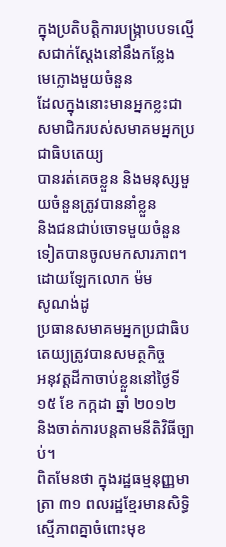ក្នុងប្រតិបត្តិការបង្ក្រាបបទល្មើសជាក់ស្តែងនៅនឹងកន្លែង
មេក្លោងមួយចំនួន
ដែលក្នុងនោះមានអ្នកខ្លះជាសមាជិករបស់សមាគមអ្នកប្រជាធិបតេយ្យ
បានរត់គេចខ្លួន និងមនុស្សមួយចំនួនត្រូវបាននាំខ្លួន
និងជនជាប់ចោទមួយចំនួនទៀតបានចូលមកសារភាព។ ដោយឡែកលោក ម៉ម
សូណង់ដូ
ប្រធានសមាគមអ្នកប្រជាធិបតេយ្យត្រូវបានសមត្ថកិច្ច
អនុវត្តដីកាចាប់ខ្លួននៅថ្ងៃទី១៥ ខែ កក្កដា ឆ្នាំ ២០១២
និងចាត់ការបន្តតាមនីតិវិធីច្បាប់។
ពិតមែនថា ក្នុងរដ្ឋធម្មនុញ្ញមាត្រា ៣១ ពលរដ្ឋខ្មែរមានសិទ្ធិស្មើភាពគ្នាចំពោះមុខ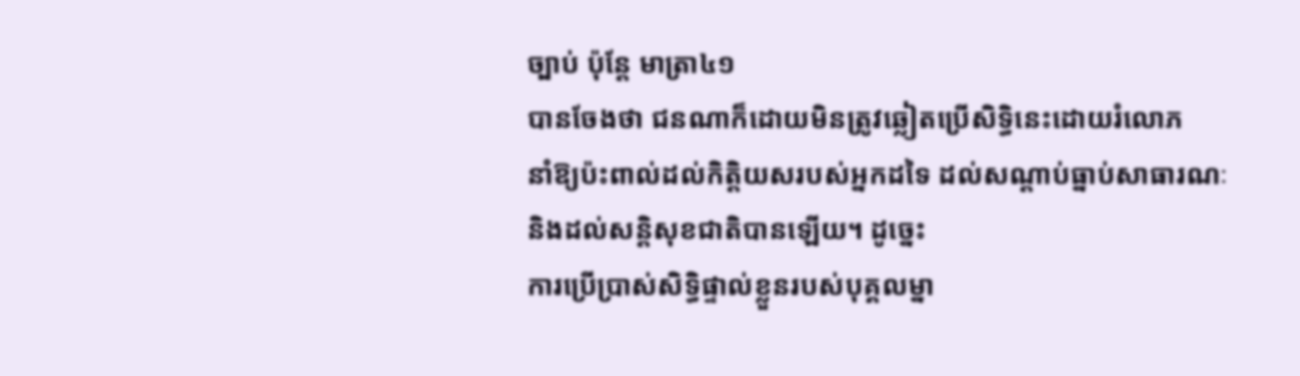ច្បាប់ ប៉ុន្តែ មាត្រា៤១
បានចែងថា ជនណាក៏ដោយមិនត្រូវឆ្លៀតប្រើសិទ្ធិនេះដោយរំលោភ
នាំឱ្យប៉ះពាល់ដល់កិត្តិយសរបស់អ្នកដទៃ ដល់សណ្តាប់ធ្នាប់សាធារណៈ
និងដល់សន្តិសុខជាតិបានឡើយ។ ដូច្នេះ
ការប្រើប្រាស់សិទ្ធិផ្ទាល់ខ្លួនរបស់បុគ្គលម្នា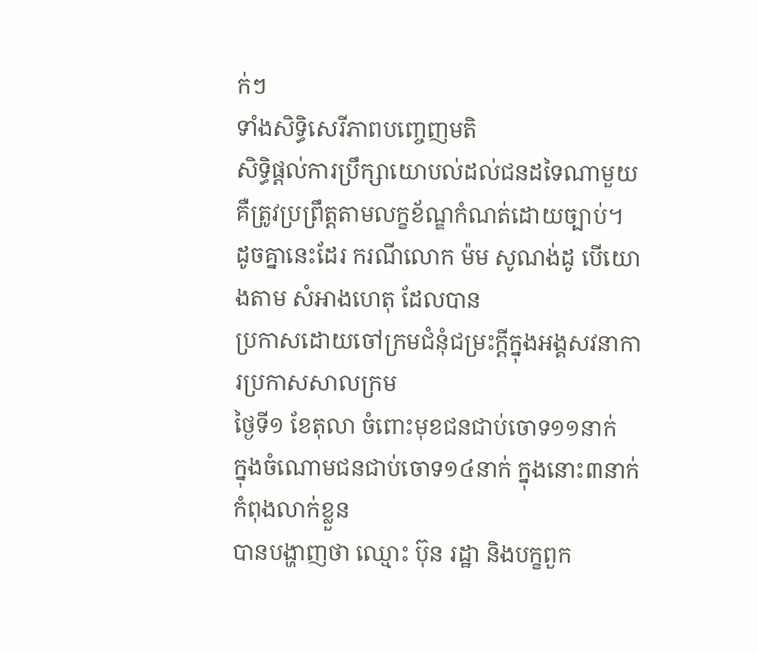ក់ៗ
ទាំងសិទ្ធិសេរីភាពបញ្ចេញមតិ
សិទ្ធិផ្តល់ការប្រឹក្សាយោបល់ដល់ជនដទៃណាមួយ គឺត្រូវប្រព្រឹត្តតាមលក្ខខ័ណ្ឌកំណត់ដោយច្បាប់។
ដូចគ្នានេះដែរ ករណីលោក ម៉ម សូណង់ដូ បើយោងតាម សំអាងហេតុ ដែលបាន
ប្រកាសដោយចៅក្រមជំនុំជម្រះក្តីក្នុងអង្គសវនាការប្រកាសសាលក្រម
ថ្ងៃទី១ ខែតុលា ចំពោះមុខជនជាប់ចោទ១១នាក់
ក្នុងចំណោមជនជាប់ចោទ១៤នាក់ ក្នុងនោះ៣នាក់កំពុងលាក់ខ្លួន
បានបង្ហាញថា ឈ្មោះ ប៊ុន រដ្ឋា និងបក្ខពួក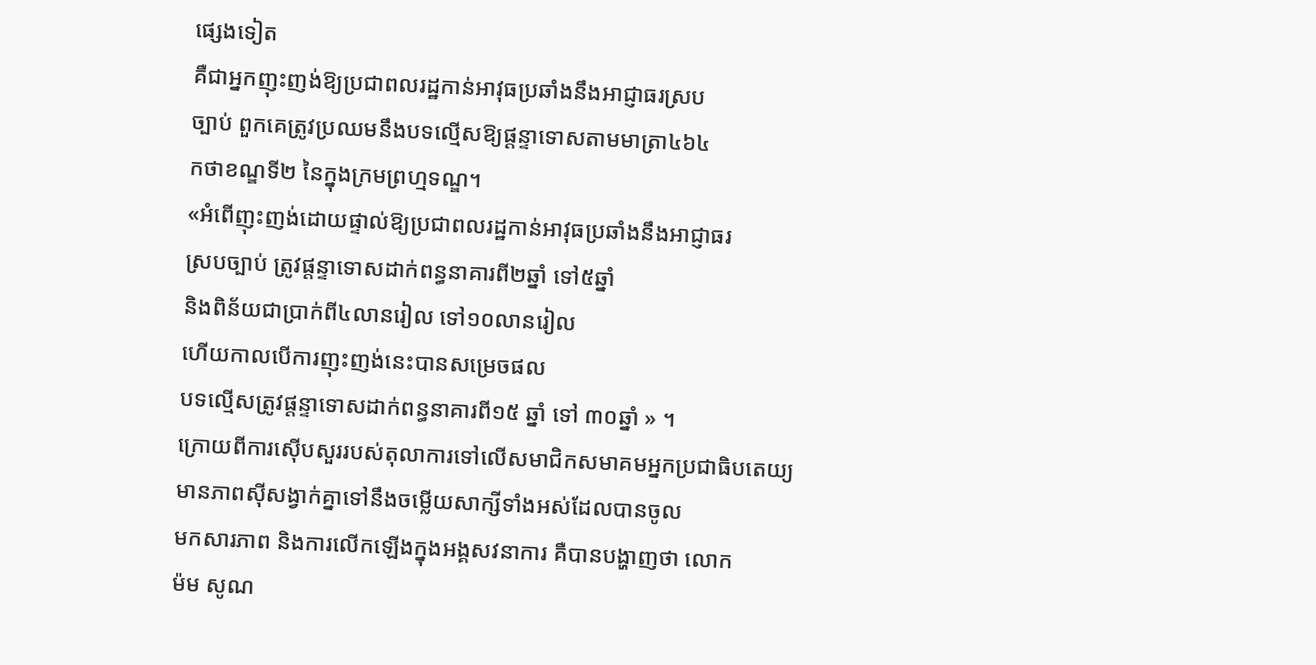ផ្សេងទៀត
គឺជាអ្នកញុះញង់ឱ្យប្រជាពលរដ្ឋកាន់អាវុធប្រឆាំងនឹងអាជ្ញាធរស្រប
ច្បាប់ ពួកគេត្រូវប្រឈមនឹងបទល្មើសឱ្យផ្តន្ទាទោសតាមមាត្រា៤៦៤
កថាខណ្ឌទី២ នៃក្នុងក្រមព្រហ្មទណ្ឌ។
«អំពើញុះញង់ដោយផ្ទាល់ឱ្យប្រជាពលរដ្ឋកាន់អាវុធប្រឆាំងនឹងអាជ្ញាធរ
ស្របច្បាប់ ត្រូវផ្តន្ទាទោសដាក់ពន្ធនាគារពី២ឆ្នាំ ទៅ៥ឆ្នាំ
និងពិន័យជាប្រាក់ពី៤លានរៀល ទៅ១០លានរៀល
ហើយកាលបើការញុះញង់នេះបានសម្រេចផល
បទល្មើសត្រូវផ្តន្ទាទោសដាក់ពន្ធនាគារពី១៥ ឆ្នាំ ទៅ ៣០ឆ្នាំ » ។
ក្រោយពីការស៊ើបសួររបស់តុលាការទៅលើសមាជិកសមាគមអ្នកប្រជាធិបតេយ្យ
មានភាពស៊ីសង្វាក់គ្នាទៅនឹងចម្លើយសាក្សីទាំងអស់ដែលបានចូល
មកសារភាព និងការលើកឡើងក្នុងអង្គសវនាការ គឺបានបង្ហាញថា លោក
ម៉ម សូណ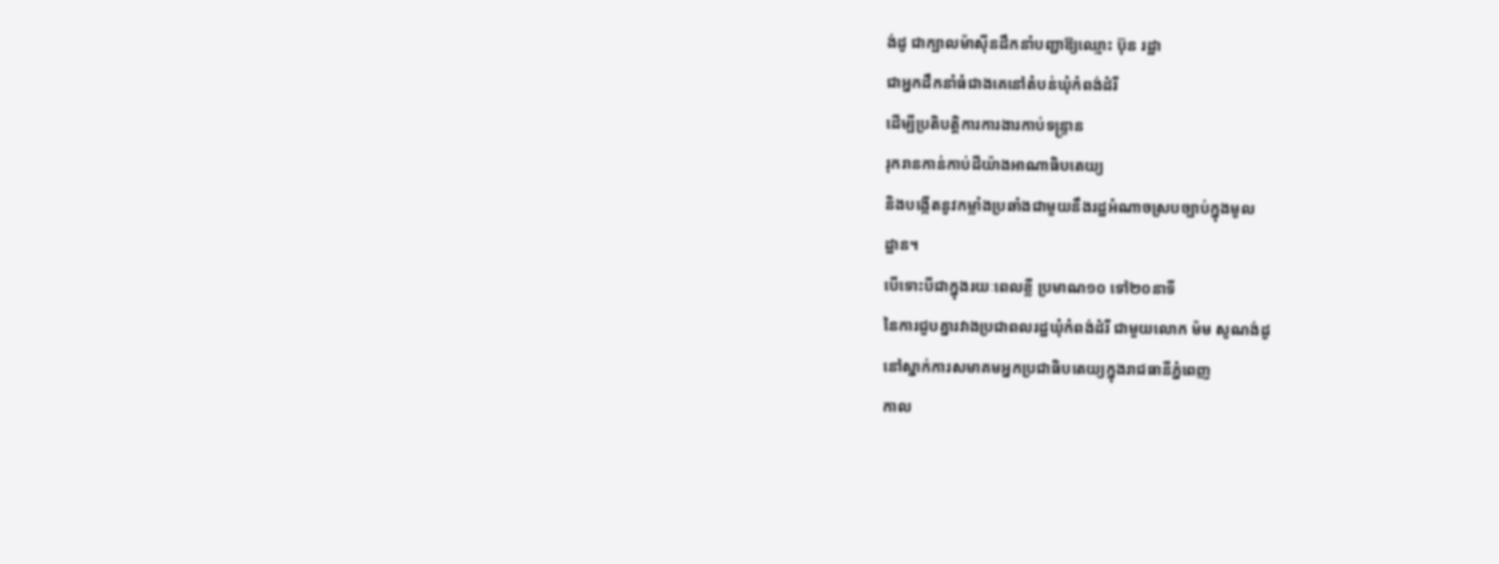ង់ដូ ជាក្បាលម៉ាស៊ីនដឹកនាំបញ្ជាឱ្យឈ្មោះ ប៊ុន រដ្ឋា
ជាអ្នកដឹកនាំធំជាងគេនៅតំបន់ឃុំកំពង់ដំរី
ដើម្បីប្រតិបត្តិការការងារកាប់ទន្ទ្រាន
រុករានកាន់កាប់ដីយ៉ាងអាណាធិបតេយ្យ
និងបង្កើតនូវកម្លាំងប្រឆាំងជាមួយនឹងរដ្ឋអំណាចស្របច្បាប់ក្នុងមូល
ដ្ឋាន។
បើទោះបីជាក្នុងរយៈពេលខ្លី ប្រមាណ១០ ទៅ២០នាទី
នៃការជួបគ្នារវាងប្រជាពលរដ្ឋឃុំកំពង់ដំរី ជាមួយលោក ម៉ម សូណង់ដូ
នៅស្នាក់ការសមាគមអ្នកប្រជាធិបតេយ្យក្នុងរាជធានីភ្នំពេញ
កាល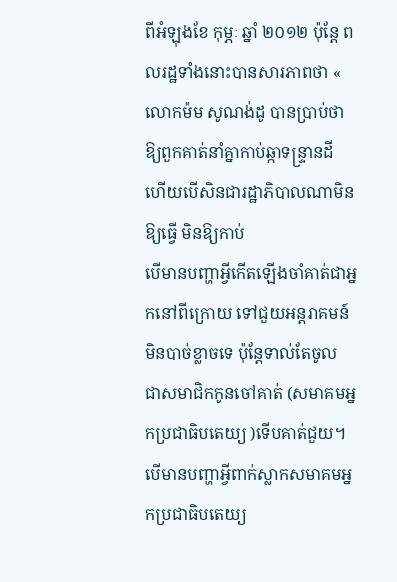ពីអំឡុងខែ កុម្ភៈ ឆ្នាំ ២០១២ ប៉ុន្តែ ពលរដ្ឋទាំងនោះបានសារភាពថា «
លោកម៉ម សូណង់ដូ បានប្រាប់ថា
ឱ្យពួកគាត់នាំគ្នាកាប់ឆ្កាទន្ទា្រនដី
ហើយបើសិនជារដ្ឋាភិបាលណាមិនឱ្យធ្វើ មិនឱ្យកាប់
បើមានបញ្ហាអ្វីកើតឡើងចាំគាត់ជាអ្នកនៅពីក្រោយ ទៅជួយអន្តរាគមន៍ មិនបាច់ខ្លាចទេ ប៉ុន្តែទាល់តែចូល
ជាសមាជិកកូនចៅគាត់ (សមាគមអ្នកប្រជាធិបតេយ្យ )ទើបគាត់ជួយ។
បើមានបញ្ហាអ្វីពាក់ស្លាកសមាគមអ្នកប្រជាធិបតេយ្យ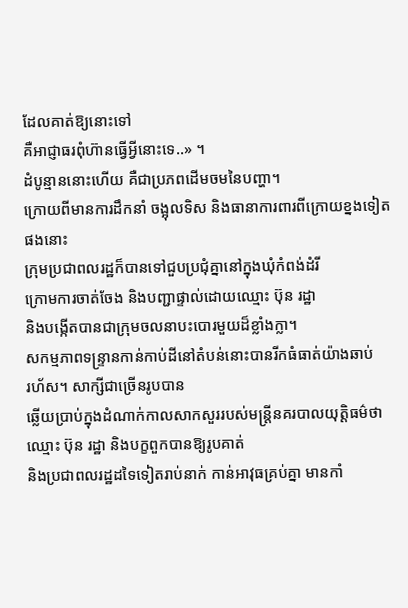ដែលគាត់ឱ្យនោះទៅ
គឺអាជ្ញាធរពុំហ៊ានធ្វើអ្វីនោះទេ..» ។
ដំបូន្មាននោះហើយ គឺជាប្រភពដើមចមនៃបញ្ហា។
ក្រោយពីមានការដឹកនាំ ចង្អុលទិស និងធានាការពារពីក្រោយខ្នងទៀតផងនោះ
ក្រុមប្រជាពលរដ្ឋក៏បានទៅជួបប្រជុំគ្នានៅក្នុងឃុំកំពង់ដំរី
ក្រោមការចាត់ចែង និងបញ្ជាផ្ទាល់ដោយឈ្មោះ ប៊ុន រដ្ឋា
និងបង្កើតបានជាក្រុមចលនាបះបោរមួយដ៏ខ្លាំងក្លា។
សកម្មភាពទន្រ្ទានកាន់កាប់ដីនៅតំបន់នោះបានរីកធំធាត់យ៉ាងឆាប់
រហ័ស។ សាក្សីជាច្រើនរូបបាន
ឆ្លើយប្រាប់ក្នុងដំណាក់កាលសាកសួររបស់មន្ត្រីនគរបាលយុត្តិធម៌ថា
ឈ្មោះ ប៊ុន រដ្ឋា និងបក្ខពួកបានឱ្យរូបគាត់
និងប្រជាពលរដ្ឋដទៃទៀតរាប់នាក់ កាន់អាវុធគ្រប់គ្នា មានកាំ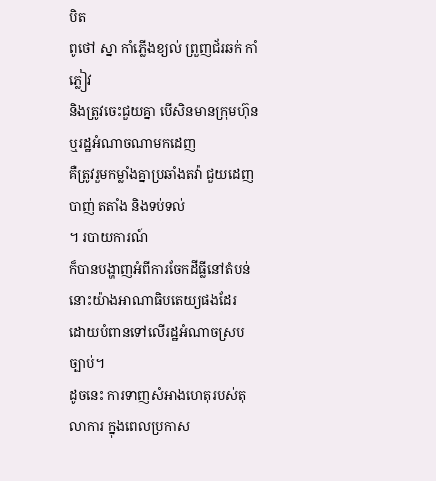បិត
ពូថៅ ស្នា កាំភ្លើងខ្យល់ ព្រួញជ័រឆក់ កាំភ្លៀវ
និងត្រូវចេះជួយគ្នា បើសិនមានក្រុមហ៊ុន ឬរដ្ឋអំណាចណាមកដេញ
គឺត្រូវរួមកម្លាំងគ្នាប្រឆាំងតវ៉ា ជួយដេញបាញ់ តតាំង និងទប់ទល់
។ របាយការណ៍
ក៏បានបង្ហាញអំពីការចែកដីធ្លីនៅតំបន់នោះយ៉ាងអាណាធិបតេយ្យផងដែរ
ដោយបំពានទៅលើរដ្ឋអំណាចស្របច្បាប់។
ដូចនេះ ការទាញសំអាងហេតុរបស់តុលាការ ក្នុងពេលប្រកាស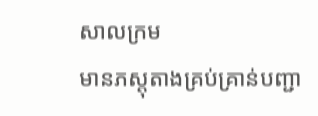សាលក្រម
មានភស្តុតាងគ្រប់គ្រាន់បញ្ជា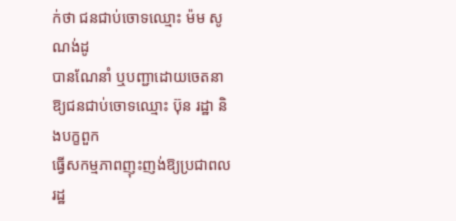ក់ថា ជនជាប់ចោទឈ្មោះ ម៉ម សូណង់ដូ
បានណែនាំ ឬបញ្ជាដោយចេតនាឱ្យជនជាប់ចោទឈ្មោះ ប៊ុន រដ្ឋា និងបក្ខពួក
ធ្វើសកម្មភាពញុះញង់ឱ្យប្រជាពលរដ្ឋ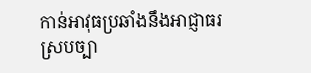កាន់អាវុធប្រឆាំងនឹងអាជ្ញាធរ
ស្របច្បា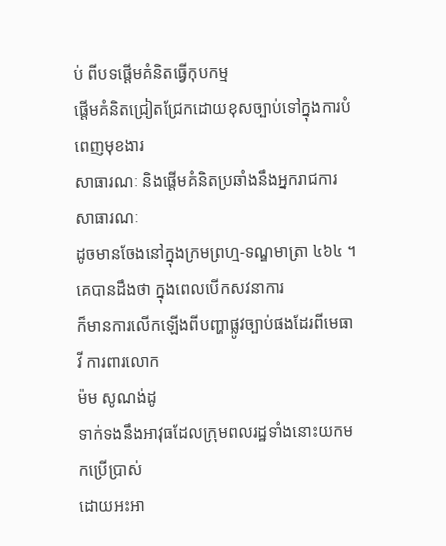ប់ ពីបទផ្តើមគំនិតធ្វើកុបកម្ម
ផ្តើមគំនិតជ្រៀតជ្រែកដោយខុសច្បាប់ទៅក្នុងការបំពេញមុខងារ
សាធារណៈ និងផ្តើមគំនិតប្រឆាំងនឹងអ្នករាជការសាធារណៈ
ដូចមានចែងនៅក្នុងក្រមព្រហ្ម‑ទណ្ឌមាត្រា ៤៦៤ ។
គេបានដឹងថា ក្នុងពេលបើកសវនាការ
ក៏មានការលើកឡើងពីបញ្ហាផ្លូវច្បាប់ផងដែរពីមេធាវី ការពារលោក
ម៉ម សូណង់ដូ
ទាក់ទងនឹងអាវុធដែលក្រុមពលរដ្ឋទាំងនោះយកមកប្រើប្រាស់
ដោយអះអា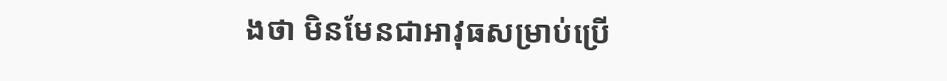ងថា មិនមែនជាអាវុធសម្រាប់ប្រើ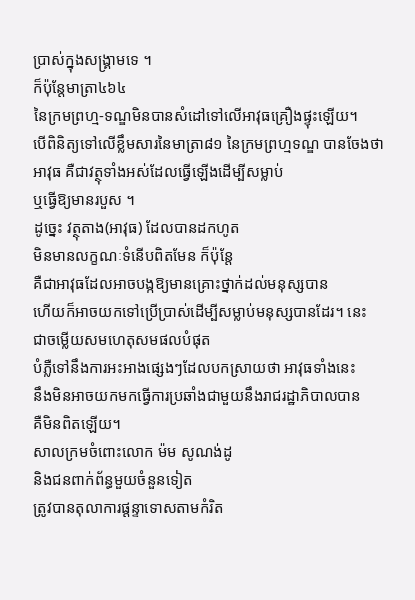ប្រាស់ក្នុងសង្គ្រាមទេ ។
ក៏ប៉ុន្តែមាត្រា៤៦៤
នៃក្រមព្រហ្ម‑ទណ្ឌមិនបានសំដៅទៅលើអាវុធគ្រឿងផ្ទុះឡើយ។
បើពិនិត្យទៅលើខ្លឹមសារនៃមាត្រា៨១ នៃក្រមព្រហ្មទណ្ឌ បានចែងថា
អាវុធ គឺជាវត្ថុទាំងអស់ដែលធ្វើឡើងដើម្បីសម្លាប់
ឬធ្វើឱ្យមានរបួស ។
ដូច្នេះ វត្ថុតាង(អាវុធ) ដែលបានដកហូត
មិនមានលក្ខណៈទំនើបពិតមែន ក៏ប៉ុន្តែ
គឺជាអាវុធដែលអាចបង្កឱ្យមានគ្រោះថ្នាក់ដល់មនុស្សបាន
ហើយក៏អាចយកទៅប្រើប្រាស់ដើម្បីសម្លាប់មនុស្សបានដែរ។ នេះ
ជាចម្លើយសមហេតុសមផលបំផុត
បំភ្លឺទៅនឹងការអះអាងផ្សេងៗដែលបកស្រាយថា អាវុធទាំងនេះ
នឹងមិនអាចយកមកធ្វើការប្រឆាំងជាមួយនឹងរាជរដ្ឋាភិបាលបាន
គឺមិនពិតឡើយ។
សាលក្រមចំពោះលោក ម៉ម សូណង់ដូ
និងជនពាក់ព័ន្ធមួយចំនួនទៀត
ត្រូវបានតុលាការផ្តន្ទាទោសតាមកំរិត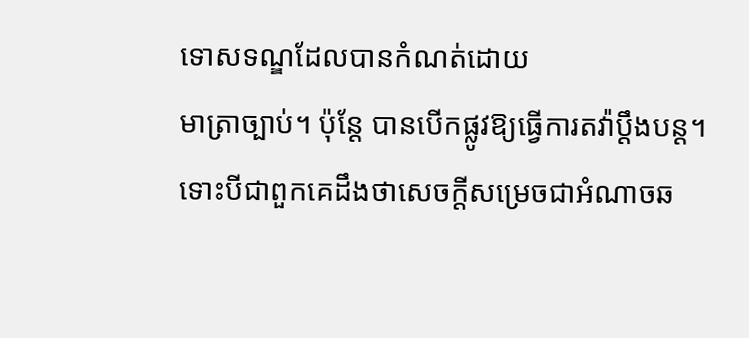ទោសទណ្ឌដែលបានកំណត់ដោយ
មាត្រាច្បាប់។ ប៉ុន្តែ បានបើកផ្លូវឱ្យធ្វើការតវ៉ាប្តឹងបន្ត។
ទោះបីជាពួកគេដឹងថាសេចក្តីសម្រេចជាអំណាចឆ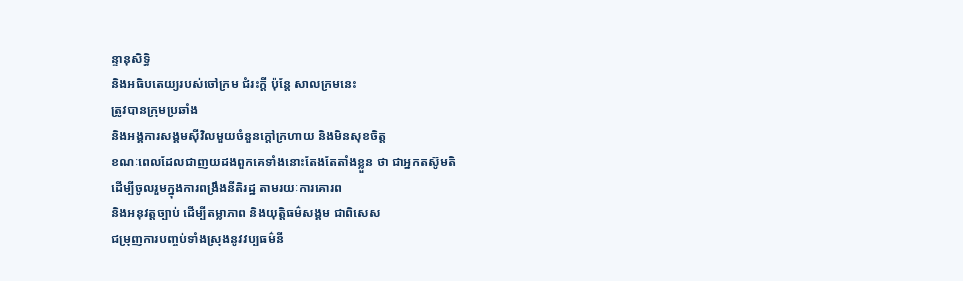ន្ទានុសិទ្ធិ
និងអធិបតេយ្យរបស់ចៅក្រម ជំរះក្តី ប៉ុន្តែ សាលក្រមនេះ
ត្រូវបានក្រុមប្រឆាំង
និងអង្គការសង្គមស៊ីវិលមួយចំនួនក្តៅក្រហាយ និងមិនសុខចិត្ត
ខណៈពេលដែលជាញយដងពួកគេទាំងនោះតែងតែតាំងខ្លួន ថា ជាអ្នកតស៊ូមតិ
ដើម្បីចូលរួមក្នុងការពង្រឹងនីតិរដ្ឋ តាមរយៈការគោរព
និងអនុវត្តច្បាប់ ដើម្បីតម្លាភាព និងយុត្តិធម៌សង្គម ជាពិសេស
ជម្រុញការបញ្ចប់ទាំងស្រុងនូវវប្បធម៌នី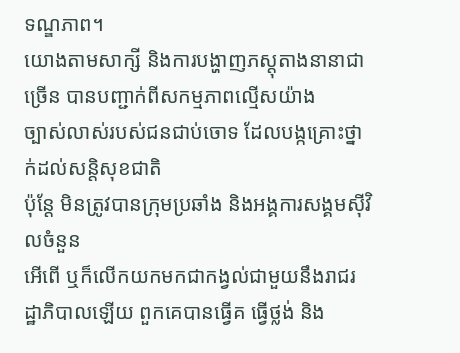ទណ្ឌភាព។
យោងតាមសាក្សី និងការបង្ហាញភស្តុតាងនានាជាច្រើន បានបញ្ជាក់ពីសកម្មភាពល្មើសយ៉ាង
ច្បាស់លាស់របស់ជនជាប់ចោទ ដែលបង្កគ្រោះថ្នាក់ដល់សន្តិសុខជាតិ
ប៉ុន្តែ មិនត្រូវបានក្រុមប្រឆាំង និងអង្គការសង្គមស៊ីវិលចំនួន
អើពើ ឬក៏លើកយកមកជាកង្វល់ជាមួយនឹងរាជរដ្ឋាភិបាលឡើយ ពួកគេបានធ្វើគ ធ្វើថ្លង់ និង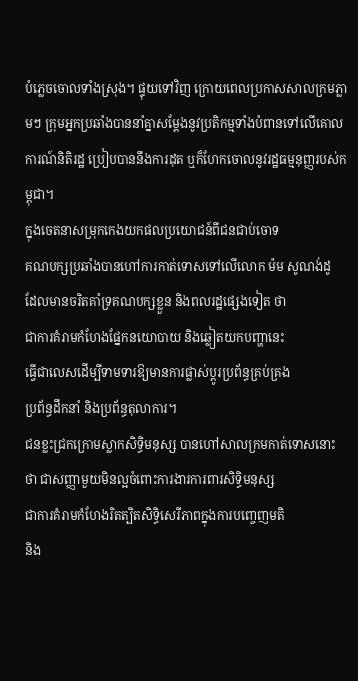បំភ្លេចចោលទាំងស្រុង។ ផ្ទុយទៅវិញ ក្រោយពេលប្រកាសសាលក្រមភ្លាមៗ ក្រុមអ្នកប្រឆាំងបាននាំគ្នាសម្តែងនូវប្រតិកម្មទាំងបំពានទៅលើគោលការណ៍និតិរដ្ឋ ប្រៀបបាននឹងការដុត ឬក៏ហែកចោលនូវរដ្ឋធម្មនុញ្ញរបស់កម្ពុជា។
ក្នុងចេតនាសម្រុកកេងយកផលប្រយោជន៍ពីជនជាប់ចោទ
គណបក្សប្រឆាំងបានហៅការកាត់ទោសទៅលើលោក ម៉ម សូណង់ដូ
ដែលមានចរិតគាំទ្រគណបក្សខ្លួន និងពលរដ្ឋផ្សេងទៀត ថា
ជាការគំរាមកំហែងផ្នែកនយោបាយ និងឆ្លៀតយកបញ្ហានេះ
ធ្វើជាលេសដើម្បីទាមទារឱ្យមានការផ្លាស់ប្តូរប្រព័ន្ធគ្រប់គ្រង
ប្រព័ន្ធដឹកនាំ និងប្រព័ន្ធតុលាការ។
ជនខ្លះជ្រកក្រោមស្លាកសិទ្ធិមនុស្ស បានហៅសាលក្រមកាត់ទោសនោះ
ថា ជាសញ្ញាមួយមិនល្អចំពោះការងារការពារសិទ្ធិមនុស្ស
ជាការគំរាមកំហែងរិតត្បិតសិទ្ធិសេរីភាពក្នុងការបញ្ចេញមតិ
និង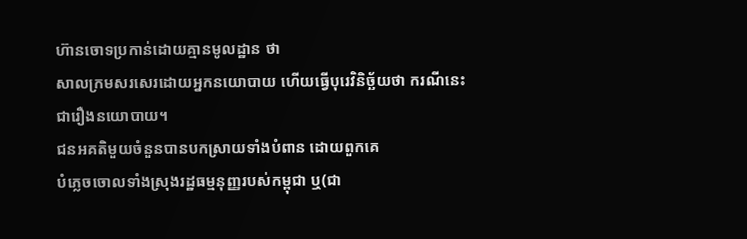ហ៊ានចោទប្រកាន់ដោយគ្មានមូលដ្ឋាន ថា
សាលក្រមសរសេរដោយអ្នកនយោបាយ ហើយធ្វើបុរេវិនិច្ឆ័យថា ករណីនេះ
ជារឿងនយោបាយ។
ជនអគតិមួយចំនួនបានបកស្រាយទាំងបំពាន ដោយពួកគេ
បំភ្លេចចោលទាំងស្រុងរដ្ឋធម្មនុញ្ញរបស់កម្ពុជា ឬ(ជា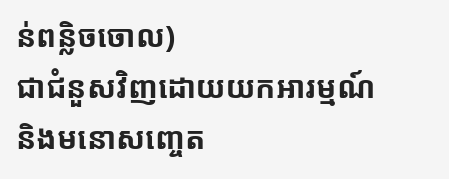ន់ពន្លិចចោល)
ជាជំនួសវិញដោយយកអារម្មណ៍ និងមនោសញ្ចេត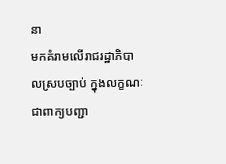នា
មកគំរាមលើរាជរដ្ឋាភិបាលស្របច្បាប់ ក្នុងលក្ខណៈជាពាក្យបញ្ជា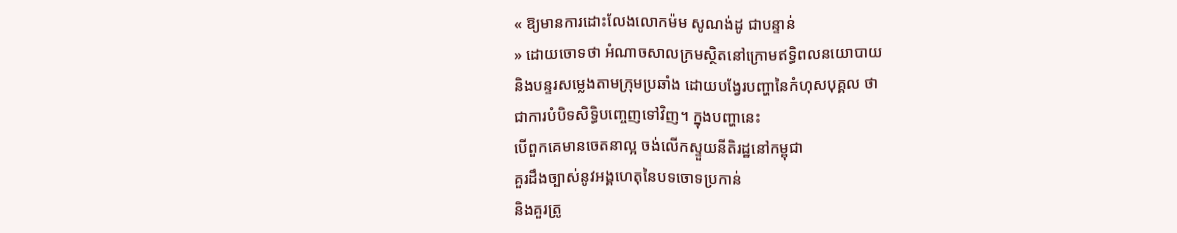« ឱ្យមានការដោះលែងលោកម៉ម សូណង់ដូ ជាបន្ទាន់
» ដោយចោទថា អំណាចសាលក្រមស្ថិតនៅក្រោមឥទ្ធិពលនយោបាយ
និងបន្ទរសម្លេងតាមក្រុមប្រឆាំង ដោយបង្វែរបញ្ហានៃកំហុសបុគ្គល ថា
ជាការបំបិទសិទ្ធិបញ្ចេញទៅវិញ។ ក្នុងបញ្ហានេះ
បើពួកគេមានចេតនាល្អ ចង់លើកស្ទួយនីតិរដ្ឋនៅកម្ពុជា
គួរដឹងច្បាស់នូវអង្គហេតុនៃបទចោទប្រកាន់
និងគួរត្រូ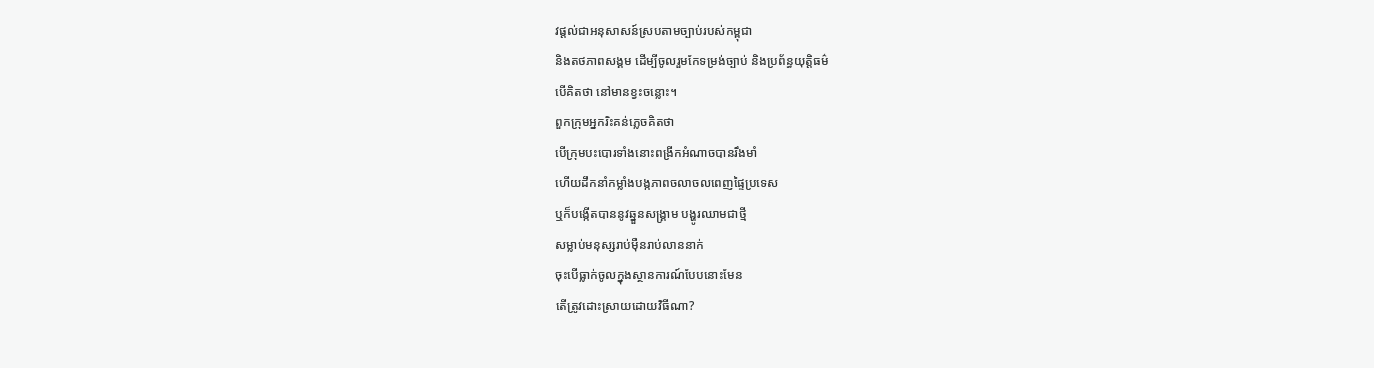វផ្តល់ជាអនុសាសន៍ស្របតាមច្បាប់របស់កម្ពុជា
និងតថភាពសង្គម ដើម្បីចូលរួមកែទម្រង់ច្បាប់ និងប្រព័ន្ធយុត្តិធម៌
បើគិតថា នៅមានខ្វះចន្លោះ។
ពួកក្រុមអ្នករិះគន់ភ្លេចគិតថា
បើក្រុមបះបោរទាំងនោះពង្រីកអំណាចបានរឹងមាំ
ហើយដឹកនាំកម្លាំងបង្កភាពចលាចលពេញផ្ទៃប្រទេស
ឬក៏បង្កើតបាននូវឆ្នួនសង្គ្រាម បង្ហូរឈាមជាថ្មី
សម្លាប់មនុស្សរាប់ម៉ឺនរាប់លាននាក់
ចុះបើធ្លាក់ចូលក្នុងស្ថានការណ៍បែបនោះមែន
តើត្រូវដោះស្រាយដោយវិធីណា?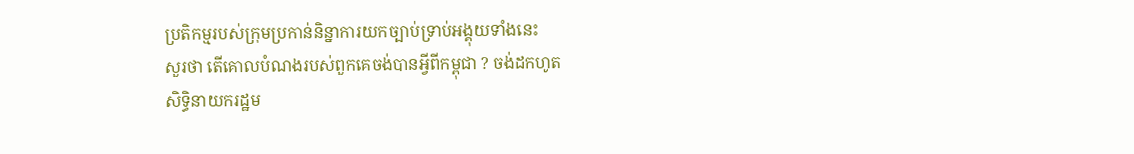ប្រតិកម្មរបស់ក្រុមប្រកាន់និន្នាការយកច្បាប់ទ្រាប់អង្គុយទាំងនេះ
សួរថា តើគោលបំណងរបស់ពួកគេចង់បានអ្វីពីកម្ពុជា ? ចង់ដកហូត
សិទ្ធិនាយករដ្ឋម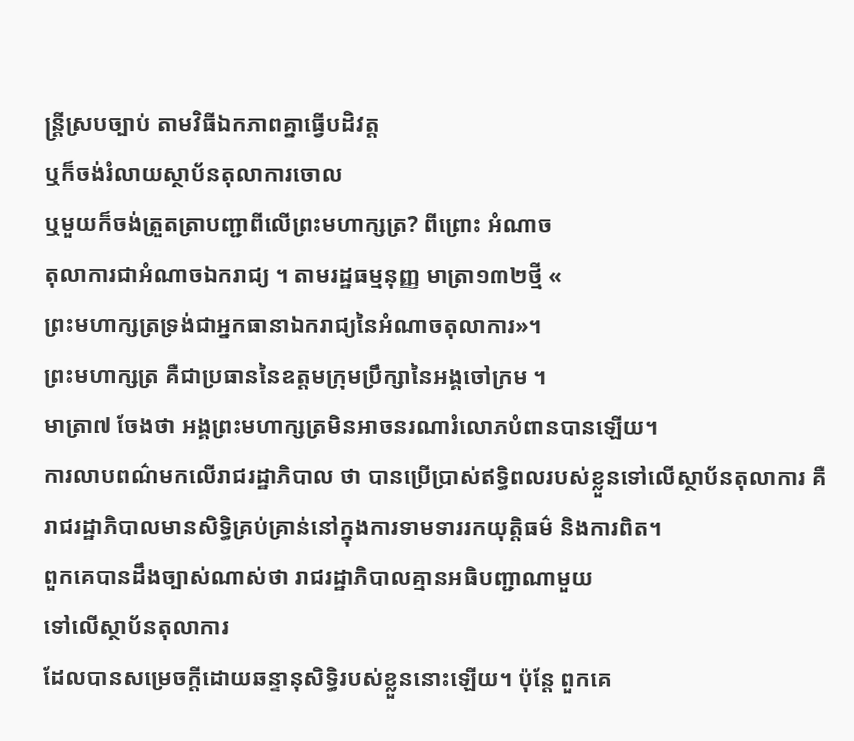ន្ត្រីស្របច្បាប់ តាមវិធីឯកភាពគ្នាធ្វើបដិវត្ត
ឬក៏ចង់រំលាយស្ថាប័នតុលាការចោល
ឬមួយក៏ចង់ត្រួតត្រាបញ្ជាពីលើព្រះមហាក្សត្រ? ពីព្រោះ អំណាច
តុលាការជាអំណាចឯករាជ្យ ។ តាមរដ្ឋធម្មនុញ្ញ មាត្រា១៣២ថ្មី «
ព្រះមហាក្សត្រទ្រង់ជាអ្នកធានាឯករាជ្យនៃអំណាចតុលាការ»។
ព្រះមហាក្សត្រ គឺជាប្រធាននៃឧត្តមក្រុមប្រឹក្សានៃអង្គចៅក្រម ។
មាត្រា៧ ចែងថា អង្គព្រះមហាក្សត្រមិនអាចនរណារំលោភបំពានបានឡើយ។
ការលាបពណ៌មកលើរាជរដ្ឋាភិបាល ថា បានប្រើប្រាស់ឥទ្ធិពលរបស់ខ្លួនទៅលើស្ថាប័នតុលាការ គឺរាជរដ្ឋាភិបាលមានសិទ្ធិគ្រប់គ្រាន់នៅក្នុងការទាមទាររកយុត្តិធម៌ និងការពិត។
ពួកគេបានដឹងច្បាស់ណាស់ថា រាជរដ្ឋាភិបាលគ្មានអធិបញ្ជាណាមួយ
ទៅលើស្ថាប័នតុលាការ
ដែលបានសម្រេចក្តីដោយឆន្ទានុសិទ្ធិរបស់ខ្លួននោះឡើយ។ ប៉ុន្តែ ពួកគេ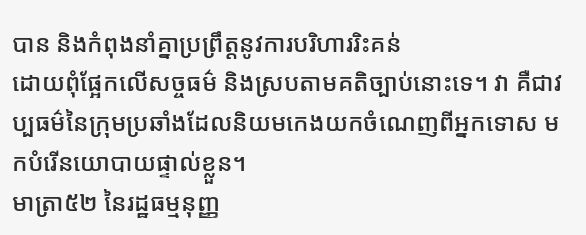បាន និងកំពុងនាំគ្នាប្រព្រឹត្តនូវការបរិហាររិះគន់
ដោយពុំផ្អែកលើសច្ចធម៌ និងស្របតាមគតិច្បាប់នោះទេ។ វា គឺជាវប្បធម៌នៃក្រុមប្រឆាំងដែលនិយមកេងយកចំណេញពីអ្នកទោស មកបំរើនយោបាយផ្ទាល់ខ្លួន។
មាត្រា៥២ នៃរដ្ឋធម្មនុញ្ញ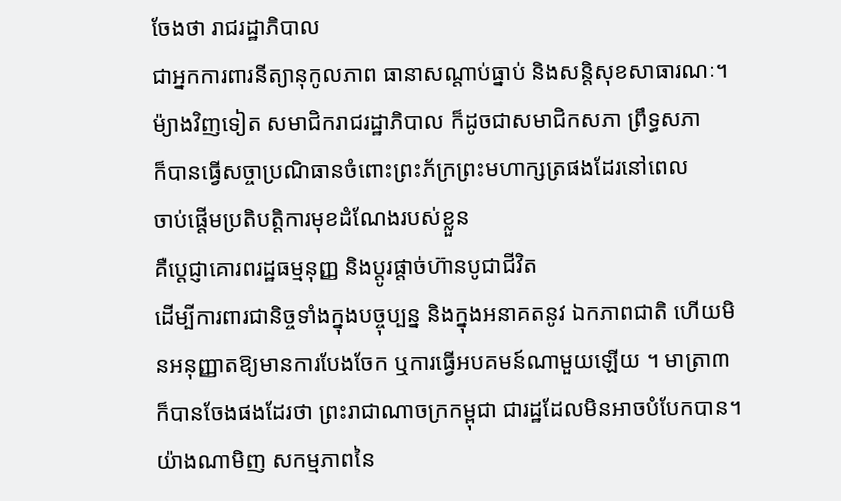ចែងថា រាជរដ្ឋាភិបាល
ជាអ្នកការពារនីត្យានុកូលភាព ធានាសណ្តាប់ធ្នាប់ និងសន្តិសុខសាធារណៈ។
ម៉្យាងវិញទៀត សមាជិករាជរដ្ឋាភិបាល ក៏ដូចជាសមាជិកសភា ព្រឹទ្ធសភា
ក៏បានធ្វើសច្ចាប្រណិធានចំពោះព្រះភ័ក្រព្រះមហាក្សត្រផងដែរនៅពេល
ចាប់ផ្តើមប្រតិបត្តិការមុខដំណែងរបស់ខ្លួន
គឺប្តេជ្ញាគោរពរដ្ឋធម្មនុញ្ញ និងប្តូរផ្តាច់ហ៊ានបូជាជីវិត
ដើម្បីការពារជានិច្ចទាំងក្នុងបច្ចុប្បន្ន និងក្នុងអនាគតនូវ ឯកភាពជាតិ ហើយមិនអនុញ្ញាតឱ្យមានការបែងចែក ឬការធ្វើអបគមន៍ណាមួយឡើយ ។ មាត្រា៣ ក៏បានចែងផងដែរថា ព្រះរាជាណាចក្រកម្ពុជា ជារដ្ឋដែលមិនអាចបំបែកបាន។
យ៉ាងណាមិញ សកម្មភាពនៃ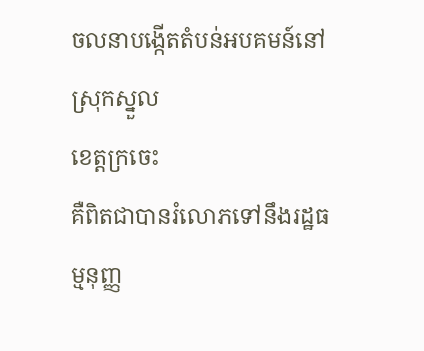ចលនាបង្កើតតំបន់អបគមន៍នៅស្រុកស្នួល
ខេត្តក្រចេះ
គឺពិតជាបានរំលោភទៅនឹងរដ្ឋធម្មនុញ្ញ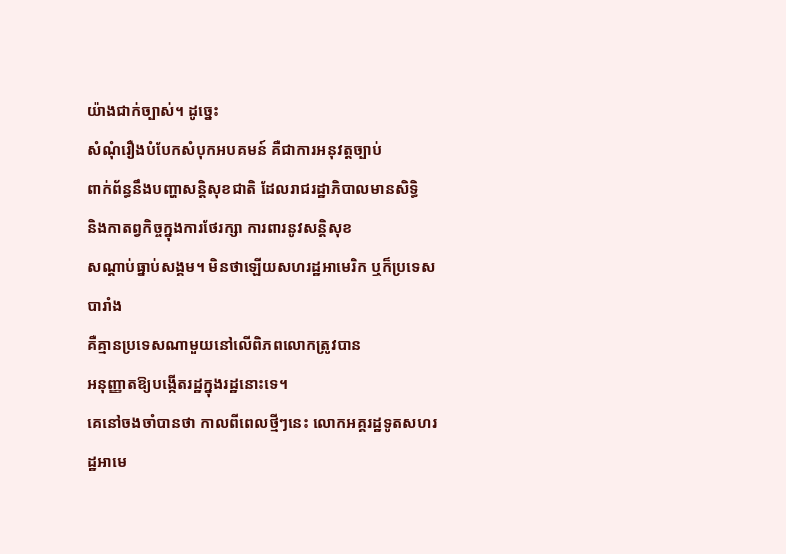យ៉ាងជាក់ច្បាស់។ ដូច្នេះ
សំណុំរឿងបំបែកសំបុកអបគមន៍ គឺជាការអនុវត្តច្បាប់
ពាក់ព័ន្ធនឹងបញ្ហាសន្តិសុខជាតិ ដែលរាជរដ្ឋាភិបាលមានសិទ្ធិ
និងកាតព្វកិច្ចក្នុងការថែរក្សា ការពារនូវសន្តិសុខ
សណ្តាប់ធ្នាប់សង្គម។ មិនថាឡើយសហរដ្ឋអាមេរិក ឬក៏ប្រទេសបារាំង
គឺគ្មានប្រទេសណាមួយនៅលើពិភពលោកត្រូវបាន
អនុញ្ញាតឱ្យបង្កើតរដ្ឋក្នុងរដ្ឋនោះទេ។
គេនៅចងចាំបានថា កាលពីពេលថ្មីៗនេះ លោកអគ្គរដ្ឋទូតសហរដ្ឋអាមេ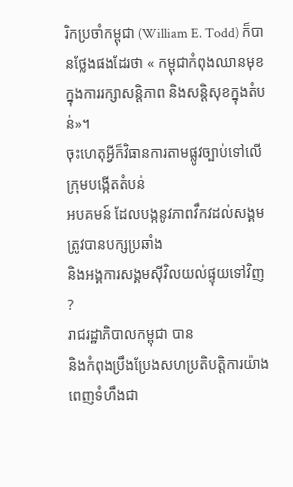រិកប្រចាំកម្ពុជា (William E. Todd) ក៏បានថ្លែងផងដែរថា « កម្ពុជាកំពុងឈានមុខក្នុងការរក្សាសន្តិភាព និងសន្តិសុខក្នុងតំបន់»។
ចុះហេតុអ្វីក៏វិធានការតាមផ្លូវច្បាប់ទៅលើក្រុមបង្កើតតំបន់
អបគមន៍ ដែលបង្កនូវភាពវឹកវដល់សង្គម ត្រូវបានបក្សប្រឆាំង
និងអង្គការសង្គមស៊ីវិលយល់ផ្ទុយទៅវិញ ?
រាជរដ្ឋាភិបាលកម្ពុជា បាន
និងកំពុងប្រឹងប្រែងសហប្រតិបត្តិការយ៉ាងពេញទំហឹងជា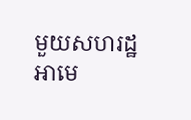មួយសហរដ្ឋ
អាមេ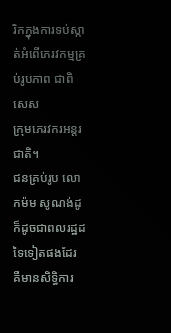រិកក្នុងការទប់ស្កាត់អំពើភេរវកម្មគ្រប់រូបភាព ជាពិសេស
ក្រុមភេរវករអន្តរជាតិ។
ជនគ្រប់រូប លោកម៉ម សូណង់ដូ ក៏ដូចជាពលរដ្ឋដទៃទៀតផងដែរ
គឺមានសិទ្ធិការ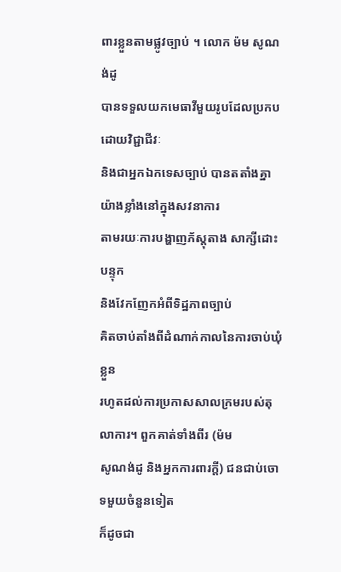ពារខ្លួនតាមផ្លូវច្បាប់ ។ លោក ម៉ម សូណង់ដូ
បានទទួលយកមេធាវីមួយរូបដែលប្រកបដោយវិជ្ជាជីវៈ
និងជាអ្នកឯកទេសច្បាប់ បានតតាំងគ្នាយ៉ាងខ្លាំងនៅក្នុងសវនាការ
តាមរយៈការបង្ហាញភ័ស្តុតាង សាក្សីដោះបន្ទុក
និងវែកញែកអំពីទិដ្ឋភាពច្បាប់
គិតចាប់តាំងពីដំណាក់កាលនៃការចាប់ឃុំខ្លួន
រហូតដល់ការប្រកាសសាលក្រមរបស់តុលាការ។ ពួកគាត់ទាំងពីរ (ម៉ម
សូណង់ដូ និងអ្នកការពារក្តី) ជនជាប់ចោទមួយចំនួនទៀត
ក៏ដូចជា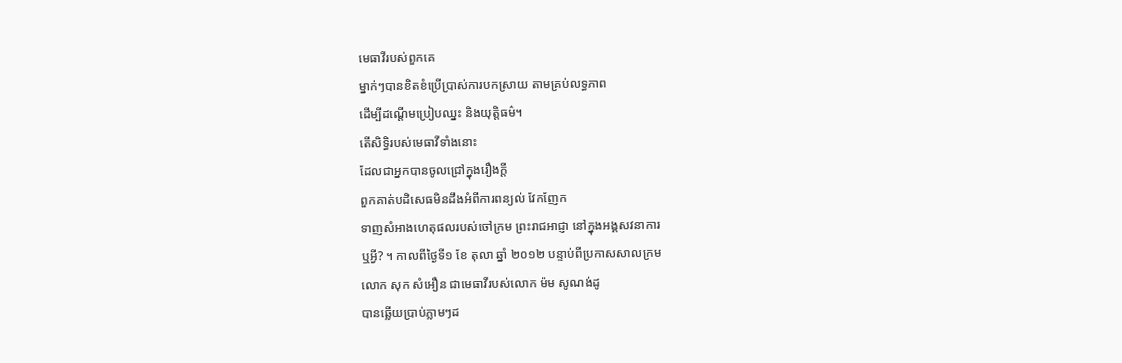មេធាវីរបស់ពួកគេ
ម្នាក់ៗបានខិតខំប្រើប្រាស់ការបកស្រាយ តាមគ្រប់លទ្ធភាព
ដើម្បីដណ្តើមប្រៀបឈ្នះ និងយុត្តិធម៌។
តើសិទ្ធិរបស់មេធាវីទាំងនោះ
ដែលជាអ្នកបានចូលជ្រៅក្នុងរឿងក្តី
ពួកគាត់បដិសេធមិនដឹងអំពីការពន្យល់ វែកញែក
ទាញសំអាងហេតុផលរបស់ចៅក្រម ព្រះរាជអាជ្ញា នៅក្នុងអង្គសវនាការ
ឬអ្វី? ។ កាលពីថ្ងៃទី១ ខែ តុលា ឆ្នាំ ២០១២ បន្ទាប់ពីប្រកាសសាលក្រម
លោក សុក សំអឿន ជាមេធាវីរបស់លោក ម៉ម សូណង់ដូ
បានឆ្លើយប្រាប់ភ្លាមៗដ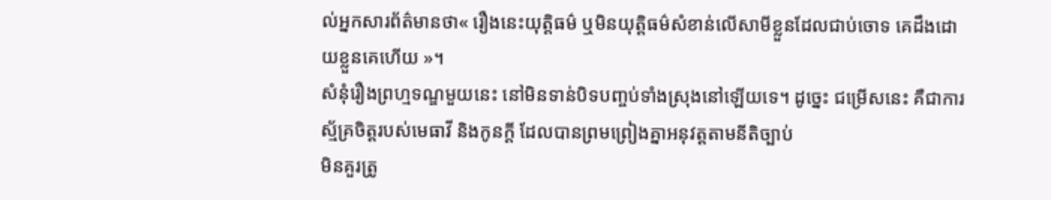ល់អ្នកសារព័ត៌មានថា« រឿងនេះយុត្តិធម៌ ឬមិនយុត្តិធម៌សំខាន់លើសាមីខ្លួនដែលជាប់ចោទ គេដឹងដោយខ្លួនគេហើយ »។
សំនុំរឿងព្រហ្មទណ្ឌមួយនេះ នៅមិនទាន់បិទបញ្ចប់ទាំងស្រុងនៅឡើយទេ។ ដូច្នេះ ជម្រើសនេះ គឺជាការស្ម័គ្រចិត្តរបស់មេធាវី និងកូនក្តី ដែលបានព្រមព្រៀងគ្នាអនុវត្តតាមនីតិច្បាប់
មិនគួរត្រូ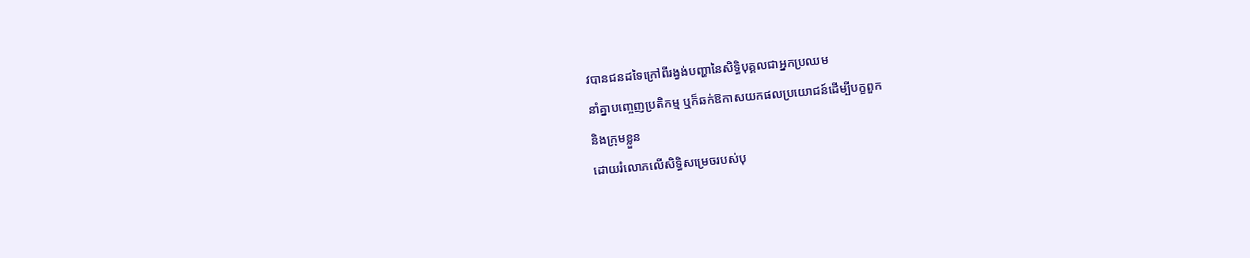វបានជនដទៃក្រៅពីរង្វង់បញ្ហានៃសិទ្ធិបុគ្គលជាអ្នកប្រឈម
នាំគ្នាបញ្ចេញប្រតិកម្ម ឬក៏ឆក់ឱកាសយកផលប្រយោជន៍ដើម្បីបក្ខពួក
និងក្រុមខ្លួន
ដោយរំលោភលើសិទ្ធិសម្រេចរបស់បុ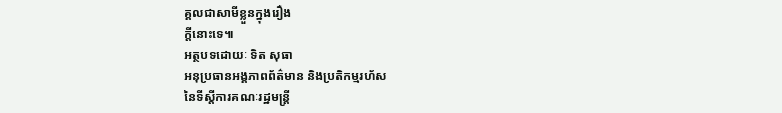គ្គលជាសាមីខ្លួនក្នុងរឿង
ក្តីនោះទេ៕
អត្ថបទដោយៈ ទិត សុធា
អនុប្រធានអង្គភាពព័ត៌មាន និងប្រតិកម្មរហ័ស
នៃទីស្តីការគណៈរដ្ឋមន្ត្រី